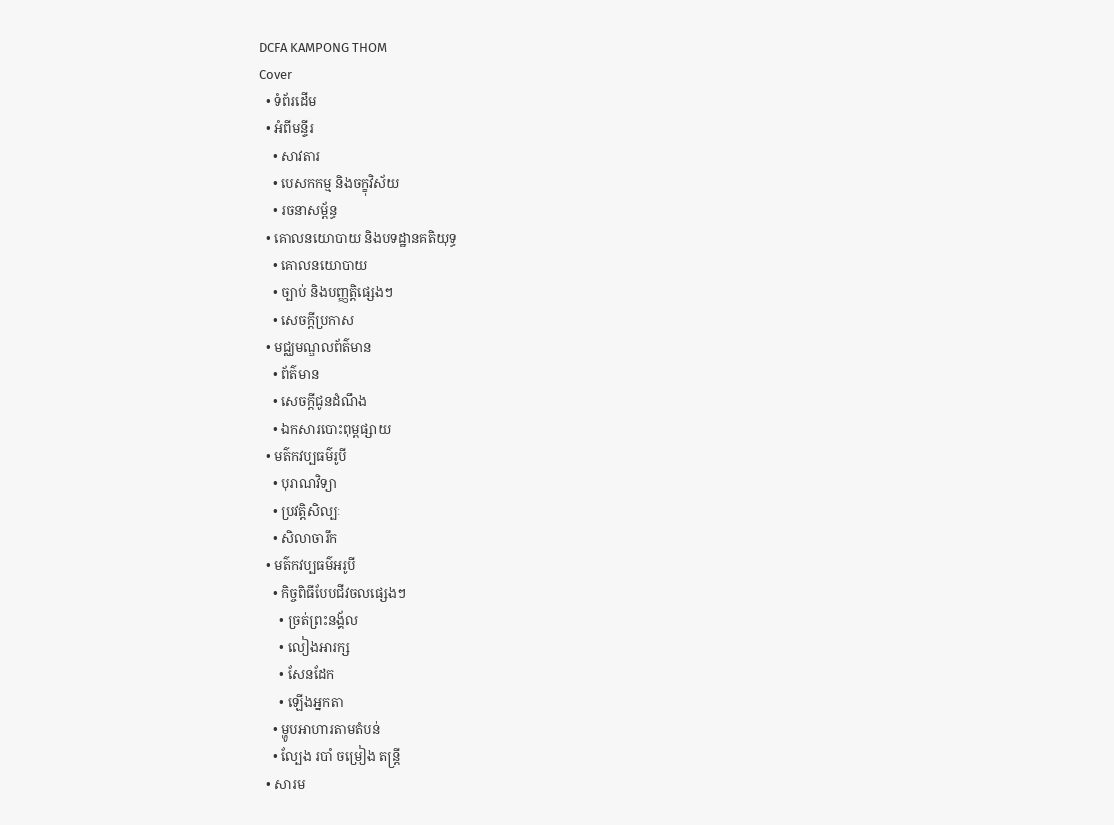DCFA KAMPONG THOM
Cover
  • ទំព័រដើម
  • អំពីមន្ទីរ
    • សាវតារ
    • បេសកកម្ម និងចក្ខុវិស័យ
    • រចនាសម្ព័ន្ធ
  • គោលនយោបាយ និងបទដ្ឋានគតិយុទ្ធ
    • គោលនយោបាយ
    • ច្បាប់ និងបញ្ញត្តិផ្សេងៗ
    • សេចក្តីប្រកាស
  • មជ្ឈមណ្ឌលព័ត៌មាន
    • ព័ត៌មាន
    • សេចក្តីជូនដំណឹង
    • ឯកសារបោះពុម្ពផ្សាយ
  • មត៌កវប្បធម៌រូបី
    • បុរាណវិទ្យា
    • ប្រវត្តិសិល្បៈ
    • សិលាចារឹក
  • មត៌កវប្បធម៌អរូបី
    • កិច្ចពិធីបែបជីវចលផ្សេងៗ
      • ច្រត់ព្រះនង្គ័ល
      • លៀងអារក្ស
      • សែនដែក
      • ឡើងអ្នកតា
    • ម្ហូបអាហារតាមតំបន់
    • ល្បែង របាំ ចម្រៀង តន្រ្តី
  • សារម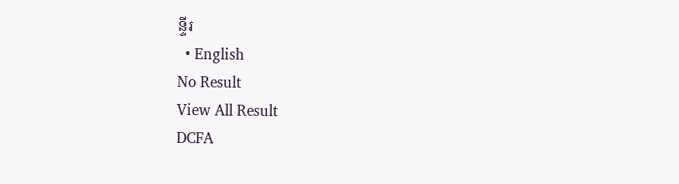ន្ទីរ
  • English
No Result
View All Result
DCFA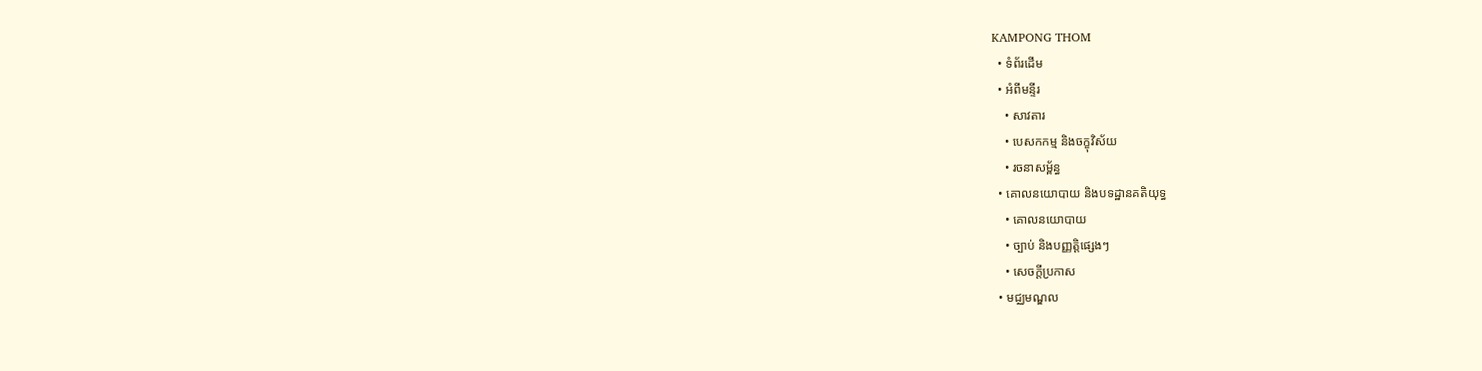KAMPONG THOM
  • ទំព័រដើម
  • អំពីមន្ទីរ
    • សាវតារ
    • បេសកកម្ម និងចក្ខុវិស័យ
    • រចនាសម្ព័ន្ធ
  • គោលនយោបាយ និងបទដ្ឋានគតិយុទ្ធ
    • គោលនយោបាយ
    • ច្បាប់ និងបញ្ញត្តិផ្សេងៗ
    • សេចក្តីប្រកាស
  • មជ្ឈមណ្ឌល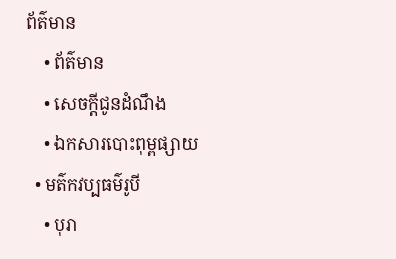ព័ត៌មាន
    • ព័ត៌មាន
    • សេចក្តីជូនដំណឹង
    • ឯកសារបោះពុម្ពផ្សាយ
  • មត៌កវប្បធម៌រូបី
    • បុរា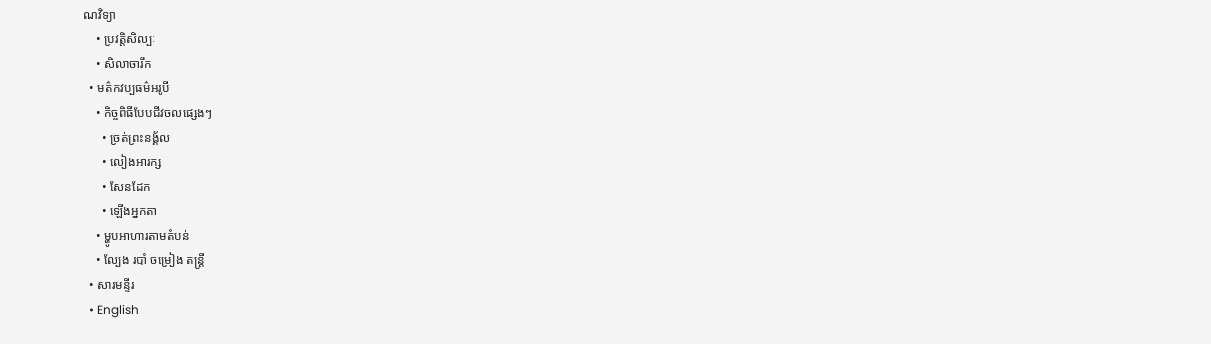ណវិទ្យា
    • ប្រវត្តិសិល្បៈ
    • សិលាចារឹក
  • មត៌កវប្បធម៌អរូបី
    • កិច្ចពិធីបែបជីវចលផ្សេងៗ
      • ច្រត់ព្រះនង្គ័ល
      • លៀងអារក្ស
      • សែនដែក
      • ឡើងអ្នកតា
    • ម្ហូបអាហារតាមតំបន់
    • ល្បែង របាំ ចម្រៀង តន្រ្តី
  • សារមន្ទីរ
  • English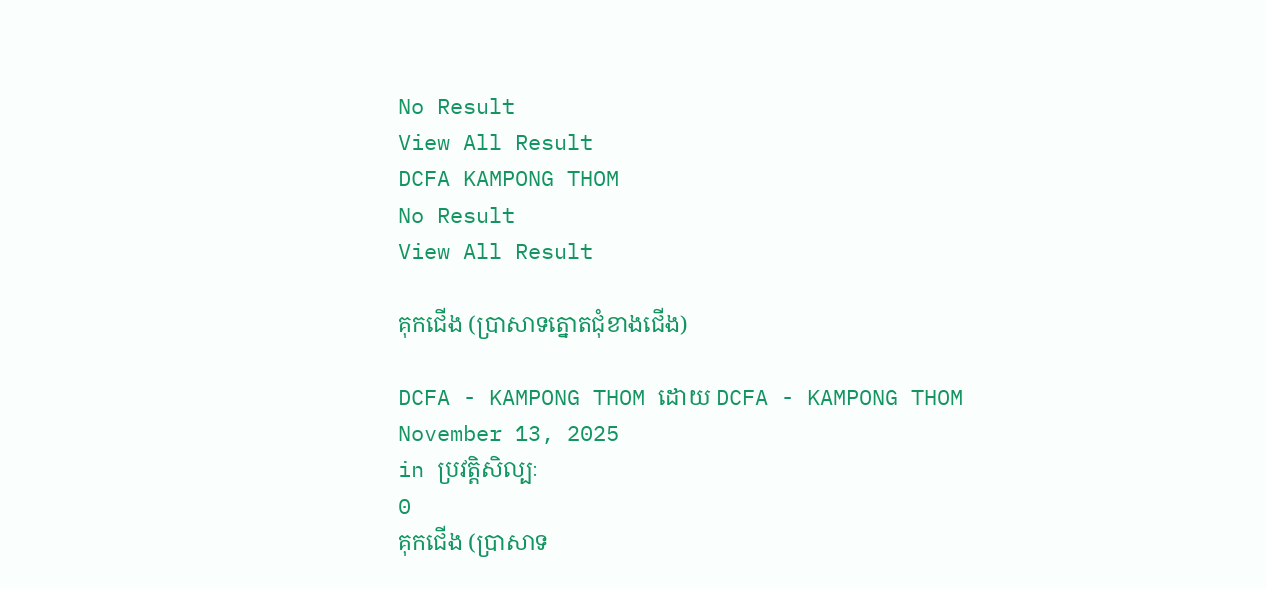No Result
View All Result
DCFA KAMPONG THOM
No Result
View All Result

គុកជើង (ប្រាសាទត្នោតជុំខាងជើង)

DCFA - KAMPONG THOM ដោយ DCFA - KAMPONG THOM
November 13, 2025
in ប្រវត្តិសិល្បៈ
0
គុកជើង (ប្រាសាទ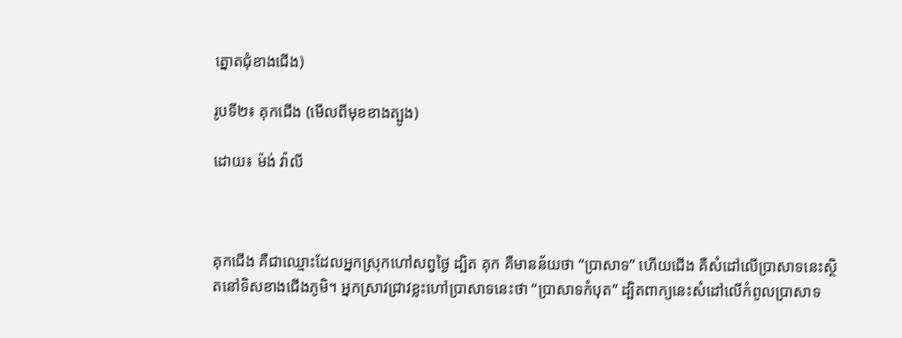ត្នោតជុំខាងជើង)

រូបទី២៖ គុកជើង (មើលពីមុខខាងត្បូង)

ដោយ៖ ម៉ង់ វ៉ាលី



គុកជើង គឺជាឈ្មោះដែលអ្នកស្រុកហៅសព្វថ្ងៃ ដ្បិត គុក គឺមានន័យថា “ប្រាសាទ” ហើយជើង គឺសំដៅលើប្រាសាទនេះស្ថិតនៅទិសខាងជើងភូមិ។ អ្នកស្រាវជ្រាវខ្លះហៅប្រាសាទនេះថា “ប្រាសាទកំបុត” ដ្បិតពាក្យនេះសំដៅលើកំពូលប្រាសាទ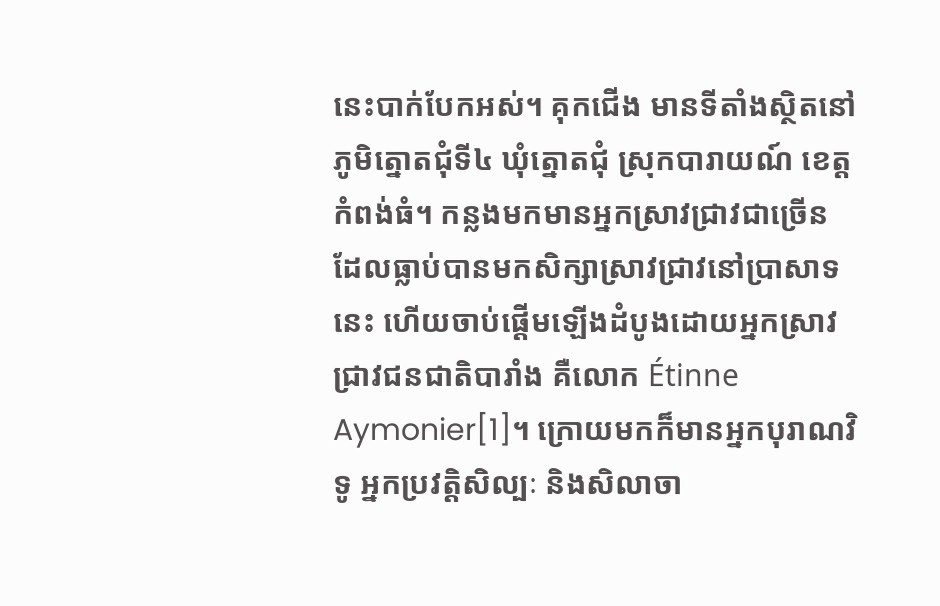នេះបាក់បែកអស់។ គុកជើង មានទីតាំងស្ថិតនៅភូមិត្នោតជុំទី៤ ឃុំត្នោតជុំ ស្រុកបារាយណ៍ ខេត្តកំពង់ធំ។ កន្លងមកមានអ្នកស្រាវជ្រាវជាច្រើន ដែលធ្លាប់បានមកសិក្សាស្រាវជ្រាវនៅប្រាសាទនេះ ហើយចាប់ផ្តើមឡើងដំបូងដោយអ្នកស្រាវជ្រាវជនជាតិបារាំង គឺលោក Étinne Aymonier[1]។ ក្រោយមកក៏មានអ្នកបុរាណវិទូ អ្នកប្រវត្តិសិល្បៈ និងសិលាចា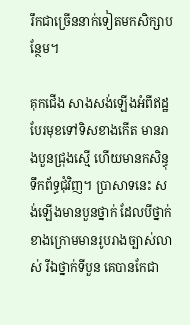រឹកជាច្រើននាក់ទៀតមកសិក្សាបន្ថែម។

គុកជើង សាងសង់ឡើងអំពីឥដ្ឋ បែរមុខទៅទិសខាងកើត មានរាងបួនជ្រុងស្មើ ហើយមានកសិន្ធុទឹកព័ទ្ធជុំវិញ។ ប្រាសាទនេះ សង់ឡើងមានបួនថ្នាក់ ដែលបីថ្នាក់ខាងក្រោមមានរូបរាងច្បាស់លាស់ រីឯថ្នាក់ទីបួន គេបានកែជា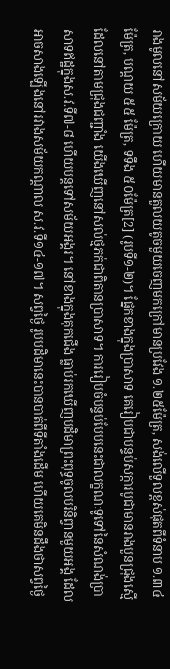រាងមូលនៅសម័យក្រោយ ហើយមានតួលយតូចមួយចេញមកក្រៅមានប្រវែង ១.២៥ម៉ែត្រ, សង់លើទួលខ្ពស់ផុតពីទំនាប ១.៣៤ម៉ែត្រ, បណ្តយ ៥៥ ម៉ែត្រ, ទទឹង ៥០ម៉ែត្រ[2] (រូបទី១-២)។ ផ្នែកខាងក្នុងប្រាសាទ គេរៀបជាបន្ទប់សក្ការបូជាមានរាងបួនជ្រុងស្មើ ដែលនៅតាមជ្រុងជញ្ជាំង យើងឃើញនៅសល់ថ្មភក់ជាពិតានប្រាសាទ។ ការរៀបចំបន្ទប់បែបនេះជាលក្ខណៈទូទៅនៃសំណង់ប្រាសាទឥដ្ឋក្នុងស.វ.ទី៧-៨ ហើយបន្តទៅសម័យអង្គរ។ នៅខាងក្នុងគុកជើង ធ្លាប់រកឃើញបដិមាព្រះពុទ្ធចូលបរិនិព្វានមួយអង្គ ដែលអាចសាងឡើងនៅរវាងសម័យកណ្តាល ស.វ.ទី១៤-១៧។ សព្វថ្ងៃ រូបបដិមានេះបានបាត់ពីទីតាំងដើម ហើយគេមិនដឹងថាសព្វថ្ងៃ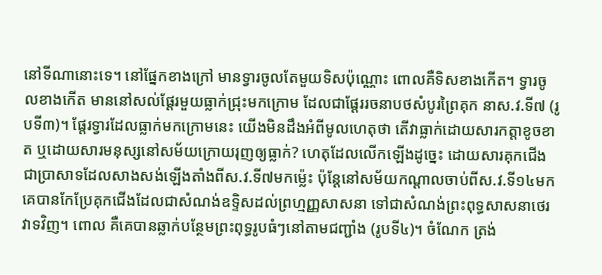នៅទីណានោះទេ។ នៅផ្នែកខាងក្រៅ មានទ្វារចូលតែមួយទិសប៉ុណ្ណោះ ពោលគឺទិសខាងកើត។ ទ្វារចូលខាងកើត មាននៅសល់ផ្តែរមួយធ្លាក់ជ្រុះមកក្រោម ដែលជាផ្តែររចនាបថសំបូរព្រៃគុក នាស.វ.ទី៧ (រូបទី៣)។ ផ្តែរទ្វារដែលធ្លាក់មកក្រោមនេះ យើងមិនដឹងអំពីមូលហេតុថា តើវាធ្លាក់ដោយសារកត្តាខូចខាត ឬដោយសារមនុស្សនៅសម័យក្រោយរុញឲ្យធ្លាក់? ហេតុដែលលើកឡើងដូច្នេះ ដោយសារគុកជើង ជាប្រាសាទដែលសាងសង់ឡើងតាំងពីស.វ.ទី៧មកម្ល៉េះ ប៉ុន្តែនៅសម័យកណ្តាលចាប់ពីស.វ.ទី១៤មក គេបានកែប្រែគុកជើងដែលជាសំណង់ឧទ្ទិសដល់ព្រហ្មញ្ញសាសនា ទៅជាសំណង់ព្រះពុទ្ធសាសនាថេរវាទវិញ។ ពោល គឺគេបានឆ្លាក់បន្ថែមព្រះពុទ្ធរូបធំៗនៅតាមជញ្ជាំង (រូបទី៤)។ ចំណែក ត្រង់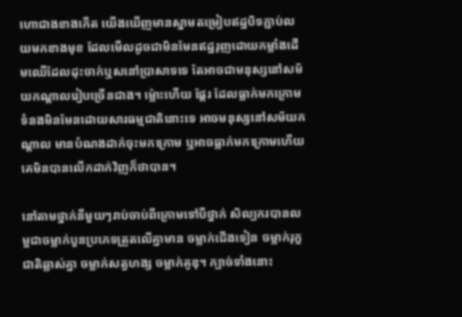ហោជាងខាងកើត យើងឃើញមានស្នាមតម្រៀបឥដ្ឋបិទភ្ជាប់លយមកខាងមុខ ដែលមើលដូចជាមិនមែនឥដ្ឋរុញដោយកម្លាំងដើមឈើដែលដុះចាក់ឬសនៅប្រាសាទទេ តែអាចជាមនុស្សនៅសម័យកណ្តាលរៀបច្រើនជាង។ ម្ល៉ោះហើយ ផ្តែរ ដែលធ្លាក់មកក្រោមទំនងមិនមែនដោយសារធម្មជាតិនោះទេ អាចមនុស្សនៅសម័យកណ្តាល មានបំណងដាក់ចុះមកក្រោម ឬអាចធ្លាក់មកក្រោមហើយ គេមិនបានលើកដាក់វិញក៏ថាបាន។

នៅតាមថ្នាក់នីមួយៗរាប់ចាប់ពីក្រោមទៅបីថ្នាក់ សិល្បករបានលម្អជាចម្លាក់បួនប្រភេទត្រួតលើគ្នាមាន ចម្លាក់ជើងទៀន ចម្លាក់រុក្ខជាតិឆ្លាស់គ្នា ចម្លាក់សត្វហង្ស ចម្លាក់គូឌុ។ ក្បាច់ទាំងនោះ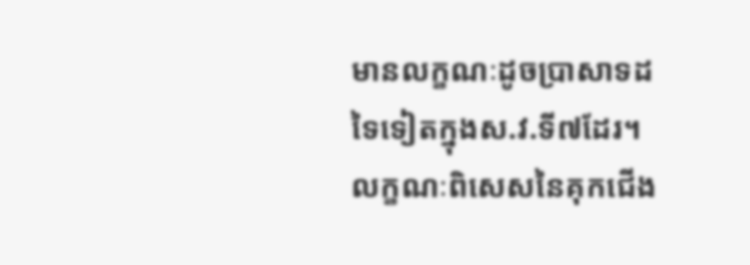មានលក្ខណៈដូចប្រាសាទដទៃទៀតក្នុងស.វ.ទី៧ដែរ។ លក្ខណៈពិសេសនៃគុកជើង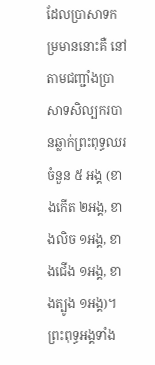ដែលប្រាសាទកម្រមាននោះគឺ នៅតាមជញ្ជាំងប្រាសាទសិល្បករបានឆ្លាក់ព្រះពុទ្ធឈរចំនួន ៥ អង្គ (ខាងកើត ២អង្គ, ខាងលិច ១អង្គ, ខាងជើង ១អង្គ, ខាងត្បូង ១អង្គ)។ ព្រះពុទ្ធអង្គទាំង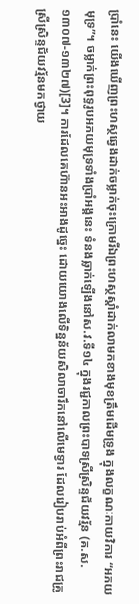ប្រាំនេះ យើងឃើញព្រះហស្ថឆ្វេងដាក់ចម្លាក់ចុះក្រោមរីឯព្រះហស្ថស្តាំដាក់លាមកខាងមុខត្រឹមដើមទ្រូង ក្នុងលក្ខណៈកាយវិការ “អភយមុទ្រ”។ ចម្លាក់ព្រះពុទ្ធរូបអភយមុទ្រទាំងប្រាំអង្គនេះ ទំនងឆ្លាក់ឡើងនៅស.វ.ទី១៤ ក្នុងរជ្ជកាលព្រះបាទស្រីស្រិន្ទជ័យវរ្ម័ន (គ.ស.១៣០៧-១៣២៧)[3]។ ការដែលគេហ៊ានអះអាងដូច្នេះ ដោយយោងលើទិន្នន័យសិលាចារឹកនៅលើមេទ្វារ ដែលរៀបរាប់អំពីព្រះរាជគ្រូស្រីស្រិន្ទជ័យវរ្ម័នមកថ្វាយ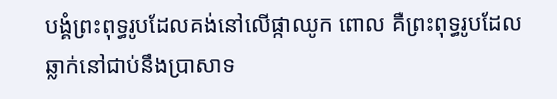បង្គំព្រះពុទ្ធរូបដែលគង់នៅលើផ្កាឈូក ពោល គឺព្រះពុទ្ធរូបដែលឆ្លាក់នៅជាប់នឹងប្រាសាទ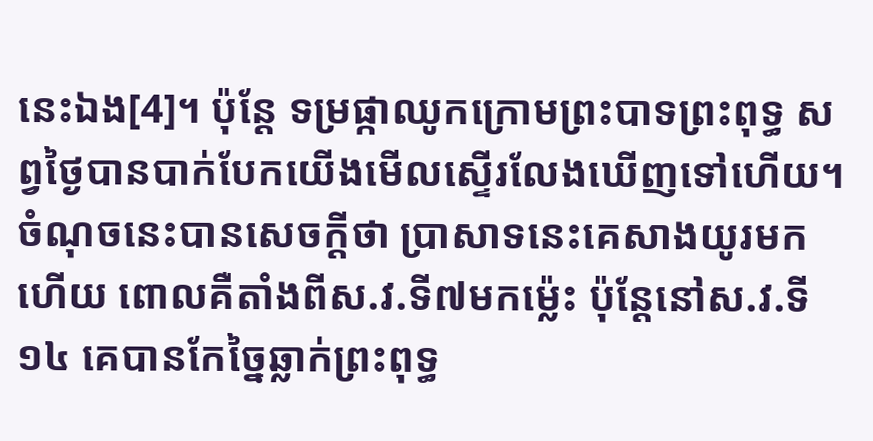នេះឯង[4]។ ប៉ុន្តែ ទម្រផ្កាឈូកក្រោមព្រះបាទព្រះពុទ្ធ សព្វថ្ងៃបានបាក់បែកយើងមើលស្ទើរលែងឃើញទៅហើយ។ ចំណុចនេះបានសេចក្តីថា ប្រាសាទនេះគេសាងយូរមកហើយ ពោលគឺតាំងពីស.វ.ទី៧មកម៉្លេះ ប៉ុន្តែនៅស.វ.ទី១៤ គេបានកែច្នៃឆ្លាក់ព្រះពុទ្ធ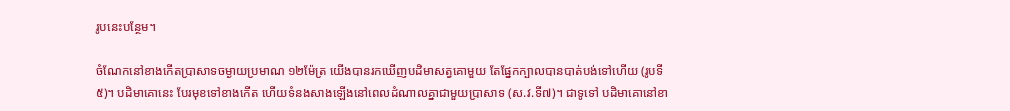រូបនេះបន្ថែម។

ចំណែកនៅខាងកើតប្រាសាទចម្ងាយប្រមាណ ១២ម៉ែត្រ យើងបានរកឃើញបដិមាសត្វគោមួយ តែផ្នែកក្បាលបានបាត់បង់ទៅហើយ (រូបទី៥)។ បដិមាគោនេះ បែរមុខទៅខាងកើត ហើយទំនងសាងឡើងនៅពេលដំណាលគ្នាជាមួយប្រាសាទ (ស.វ.ទី៧)។ ជាទូទៅ បដិមាគោនៅខា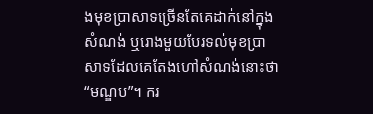ងមុខប្រាសាទច្រើនតែគេដាក់នៅក្នុងសំណង់ ឬរោងមួយបែរទល់មុខប្រាសាទដែលគេតែងហៅសំណង់នោះថា “មណ្ឌប”។ ករ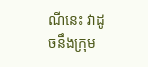ណីនេះ វាដូចនឹងក្រុម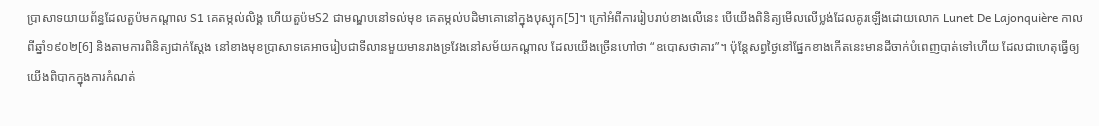ប្រាសាទយាយព័ន្ធដែលតួប៉មកណ្តាល S1 គេតម្កល់លិង្គ ហើយតួប៉មS2 ជាមណ្ឌបនៅទល់មុខ គេតម្កល់បដិមាគោនៅក្នុងបុស្បុក[5]។ ក្រៅអំពីការរៀបរាប់ខាងលើនេះ បើយើងពិនិត្យមើលលើប្លង់ដែលគូរឡើងដោយលោក Lunet De Lajonquière កាលពីឆ្នាំ១៩០២[6] និងតាមការពិនិត្យជាក់ស្តែង នៅខាងមុខប្រាសាទគេអាចរៀបជាទីលានមួយមានរាងទ្រវែងនៅសម័យកណ្តាល ដែលយើងច្រើនហៅថា “ឧបោសថាគារ”។ ប៉ុន្តែសព្វថ្ងៃនៅផ្នែកខាងកើតនេះមានដីចាក់បំពេញបាត់ទៅហើយ ដែលជាហេតុធ្វើឲ្យយើងពិបាកក្នុងការកំណត់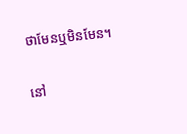ថាមែនឬមិនមែន។

នៅ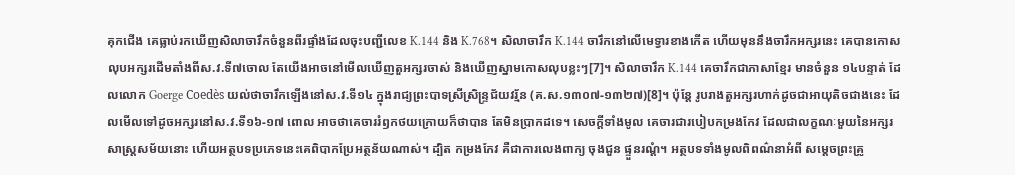គុកជើង គេធ្លាប់រកឃើញសិលាចារឹកចំនួនពីរផ្ទាំងដែលចុះបញ្ជីលេខ K.144 និង K.768។ សិលាចារឹក K.144 ចារឹកនៅលើមេទ្វារខាងកើត ហើយមុននឹងចារឹកអក្សរនេះ គេបានកោសលុបអក្សរដើមតាំងពីស.វ.ទី៧ចោល តែយើងអាចនៅមើលឃើញតួអក្សរចាស់ និងឃើញស្នាមកោសលុបខ្លះៗ[7]។ សិលាចារឹក K.144 គេចារឹកជាភាសាខ្មែរ មានចំនួន ១៤បន្ទាត់ ដែលលោក Goerge Coedès យល់ថាចារឹកឡើងនៅស.វ.ទី១៤ ក្នុងរាជ្យព្រះបាទស្រីស្រិន្រ្ទជ័យវរ្ម័ន (គ.ស.១៣០៧-១៣២៧)[8]។ ប៉ុន្តែ រូបរាងតួអក្សរហាក់ដូចជាអាយុតិចជាងនេះ ដែលមើលទៅដូចអក្សរនៅស.វ.ទី១៦-១៧ ពោល អាចថាគេចាររំឭកថយក្រោយក៏ថាបាន តែមិនប្រាកដទេ។ សេចក្តីទាំងមូល គេចារជារបៀបកម្រងកែវ ដែលជាលក្ខណៈមួយនៃអក្សរសាស្រ្តសម័យនោះ ហើយអត្ថបទប្រភេទនេះគេពិបាកប្រែអត្ថន័យណាស់។ ដ្បិត កម្រងកែវ គឺជាការលេងពាក្យ ចុងជួន ផ្ទួនរណ្តំ។ អត្ថបទទាំងមូលពិពណ៌នាអំពី សម្តេចព្រះគ្រូ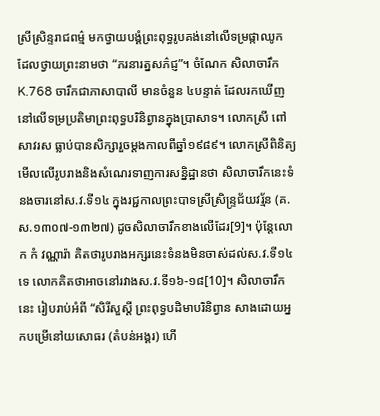ស្រីស្រិន្ទរាជពម៌្ម មកថ្វាយបង្គំព្រះពុទ្ធរូបគង់នៅលើទម្រផ្កាឈូក ដែលថ្វាយព្រះនាមថា “ភរនារត្នសភ៌ជ្ញ”។ ចំណែក សិលាចារឹក K.768 ចារឹកជាភាសាបាលី មានចំនួន ៤បន្ទាត់ ដែលរកឃើញនៅលើទម្រប្រតិមាព្រះពុទ្ធបរិនិព្វានក្នុងប្រាសាទ។ លោកស្រី ពៅ សាវរស ធ្លាប់បានសិក្សារួចម្តងកាលពីឆ្នាំ១៩៨៩។ លោកស្រីពិនិត្យមើលលើរូបរាងនិងសំណេរទាញការសន្និដ្ឋានថា សិលាចារឹកនេះទំនងចារនៅស.វ.ទី១៤ ក្នុងរជ្ជកាលព្រះបាទស្រីស្រិន្រ្ទជ័យវរ្ម័ន (គ.ស.១៣០៧-១៣២៧) ដូចសិលាចារឹកខាងលើដែរ[9]។ ប៉ុន្តែលោក កំ វណ្ណារ៉ា គិតថារូបរាងអក្សរនេះទំនងមិនចាស់ដល់ស.វ.ទី១៤ទេ លោកគិតថាអាចនៅរវាងស.វ.ទី១៦-១៨[10]។ សិលាចារឹកនេះ រៀបរាប់អំពី “សិរីសួស្តី ព្រះពុទ្ធបដិមាបរិនិព្វាន សាងដោយអ្នកបម្រើនៅយសោធរ (តំបន់អង្គរ) ហើ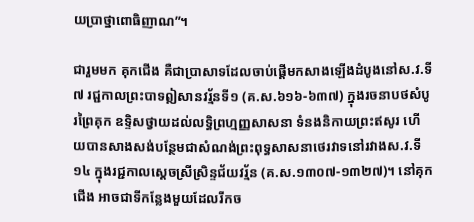យប្រាថ្នាពោធិញាណ”។

ជារួមមក គុកជើង គឺជាប្រាសាទដែលចាប់ផ្តើមកសាងឡើងដំបូងនៅស.វ.ទី៧ រជ្ជកាលព្រះបាទឦសានវរ្ម័នទី១ (គ.ស.៦១៦-៦៣៧) ក្នុងរចនាបថសំបូរព្រៃគុក ឧទ្ទិសថ្វាយដល់លទ្ធិព្រហ្មញ្ញសាសនា ទំនងនិកាយព្រះឥសូរ ហើយបានសាងសង់បន្ថែមជាសំណង់ព្រះពុទ្ធសាសនាថេរវាទនៅរវាងស.វ.ទី១៤ ក្នុងរជ្ជកាលស្តេចស្រីស្រិន្ទជ័យវរ្ម័ន (គ.ស.១៣០៧-១៣២៧)។ នៅគុកជើង អាចជាទីកន្លែងមួយដែលរីកច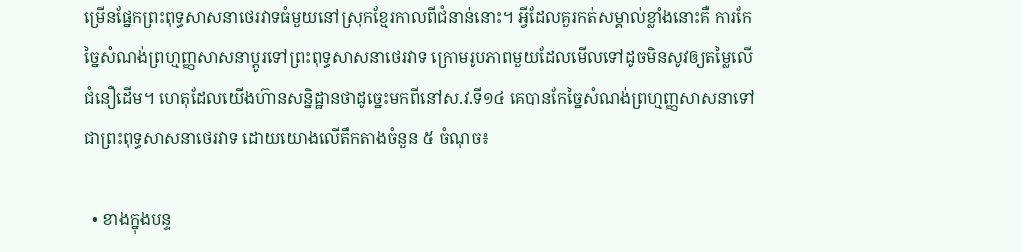ម្រើនផ្នែកព្រះពុទ្ធសាសនាថេរវាទធំមួយនៅស្រុកខ្មែរកាលពីជំនាន់នោះ។ អ្វីដែលគួរកត់សម្គាល់ខ្លាំងនោះគឺ ការកែច្នៃសំណង់ព្រហ្មញ្ញសាសនាប្តូរទៅព្រះពុទ្ធសាសនាថេរវាទ ក្រោមរូបភាពមួយដែលមើលទៅដូចមិនសូវឲ្យតម្លៃលើជំនឿដើម។ ហេតុដែលយើងហ៊ានសន្និដ្ឋានថាដូច្នេះមកពីនៅស.វ.ទី១៤ គេបានកែច្នៃសំណង់ព្រហ្មញ្ញសាសនាទៅជាព្រះពុទ្ធសាសនាថេរវាទ ដោយយោងលើតឹកតាងចំនួន ៥ ចំណុច៖

  • ខាងក្នុងបន្ទ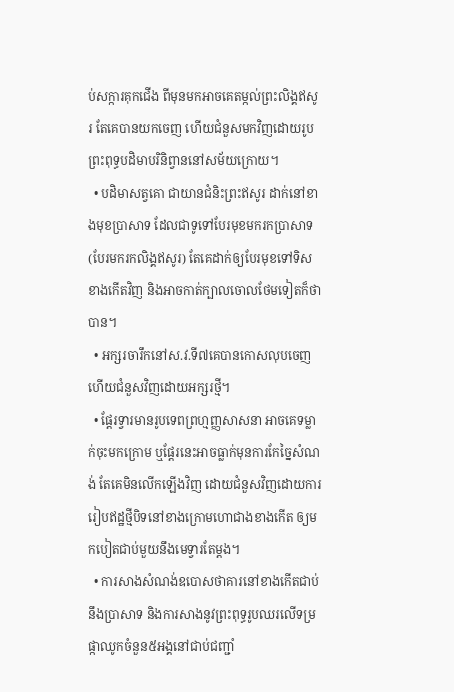ប់សក្ការគុកជើង ពីមុនមកអាចគេតម្កល់ព្រះលិង្គឥសូរ តែគេបានយកចេញ ហើយជំនួសមកវិញដោយរូបព្រះពុទ្ធបដិមាបរិនិព្វាននៅសម័យក្រោយ។
  • បដិមាសត្វគោ ជាយានជំនិះព្រះឥសូរ ដាក់នៅខាងមុខប្រាសាទ ដែលជាទូទៅបែរមុខមករកប្រាសាទ (បែរមករកលិង្គឥសូរ) តែគេដាក់ឲ្យបែរមុខទៅទិសខាងកើតវិញ និងអាចកាត់ក្បាលចោលថែមទៀតក៏ថាបាន។
  • អក្សរចារឹកនៅស.វ.ទី៧គេបានកោសលុបចេញ ហើយជំនួសវិញដោយអក្សរថ្មី។
  • ផ្តែរទ្វារមានរូបទេពព្រហ្មញ្ញសាសនា អាចគេទម្លាក់ចុះមកក្រោម ឬផ្តែរនេះអាចធ្លាក់មុនការកែច្នៃសំណង់ តែគេមិនលើកឡើងវិញ ដោយជំនួសវិញដោយការរៀបឥដ្ឋថ្មីបិទនៅខាងក្រោមហោជាងខាងកើត ឲ្យមកបៀតជាប់មួយនឹងមេទ្វារតែម្តង។
  • ការសាងសំណង់ឧបោសថាគារនៅខាងកើតជាប់នឹងប្រាសាទ និងការសាងនូវព្រះពុទ្ធរូបឈរលើទម្រផ្កាឈូកចំនួន៥អង្គនៅជាប់ជញ្ជាំ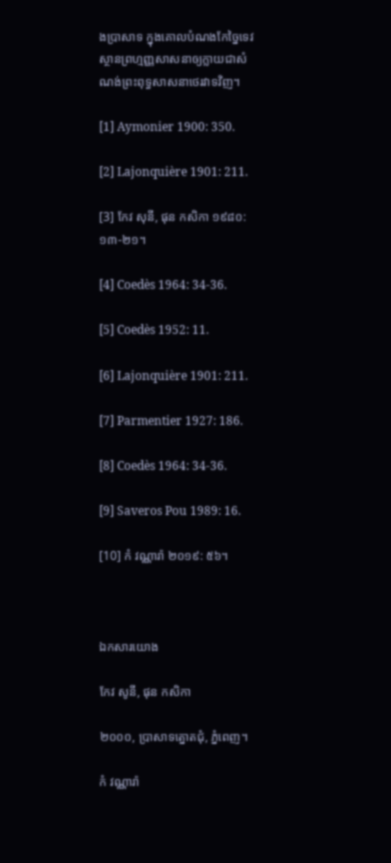ងប្រាសាទ ក្នុងគោលបំណងកែច្នៃទេវស្ថានព្រហ្មញ្ញសាសនាឲ្យក្លាយជាសំណង់ព្រះពុទ្ធសាសនាថេរវាទវិញ។

[1] Aymonier 1900: 350.

[2] Lajonquière 1901: 211.

[3] កែវ សុនី, ផុន កសិកា ១៩៨០: ១៣-២១។

[4] Coedès 1964: 34-36.

[5] Coedès 1952: 11.

[6] Lajonquière 1901: 211.

[7] Parmentier 1927: 186.

[8] Coedès 1964: 34-36.

[9] Saveros Pou 1989: 16.

[10] កំ វណ្ណារ៉ា ២០១៩: ៥៦។



ឯកសារយោង

កែវ សូនី, ផុន កសិកា

២០០០, ប្រាសាទត្នោតជុំ, ភ្នំពេញ។

កំ វណ្ណារ៉ា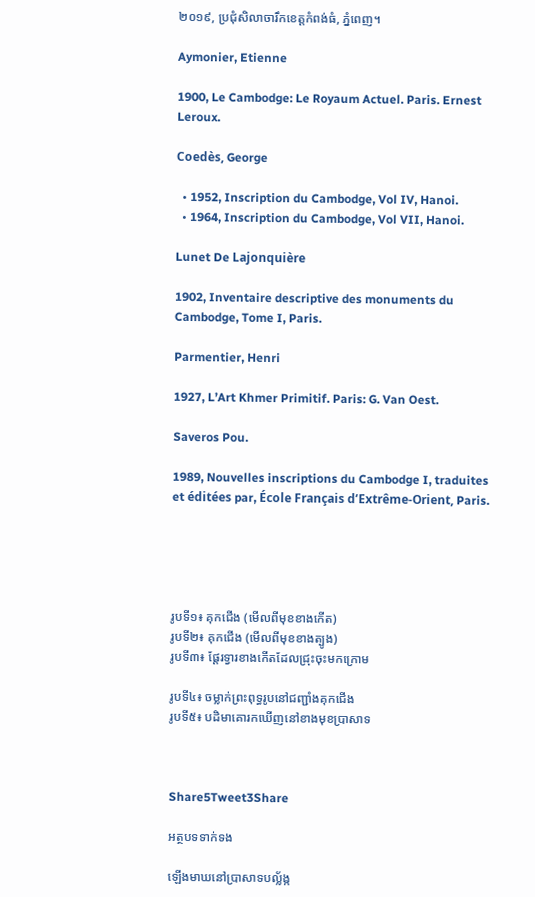២០១៩, ប្រជុំសិលាចារឹកខេត្តកំពង់ធំ, ភ្នំពេញ។

Aymonier, Etienne

1900, Le Cambodge: Le Royaum Actuel. Paris. Ernest Leroux.

Coedès, George

  • 1952, Inscription du Cambodge, Vol IV, Hanoi.
  • 1964, Inscription du Cambodge, Vol VII, Hanoi.

Lunet De Lajonquière

1902, Inventaire descriptive des monuments du Cambodge, Tome I, Paris.

Parmentier, Henri

1927, L’Art Khmer Primitif. Paris: G. Van Oest.

Saveros Pou.

1989, Nouvelles inscriptions du Cambodge I, traduites et éditées par, École Français d’Extrême-Orient, Paris.





រូបទី១៖ គុកជើង (មើលពីមុខខាងកើត)
រូបទី២៖ គុកជើង (មើលពីមុខខាងត្បូង)
រូបទី៣៖ ផ្តែរទ្វារខាងកើតដែលជ្រុះចុះមកក្រោម

រូបទី៤៖ ចម្លាក់ព្រះពុទ្ធរូបនៅជញ្ជាំងគុកជើង
រូបទី៥៖ បដិមាគោរកឃើញនៅខាងមុខប្រាសាទ



Share5Tweet3Share

អត្ថបទទាក់ទង

ឡើងមាឃនៅប្រាសាទបល្ល័ង្ក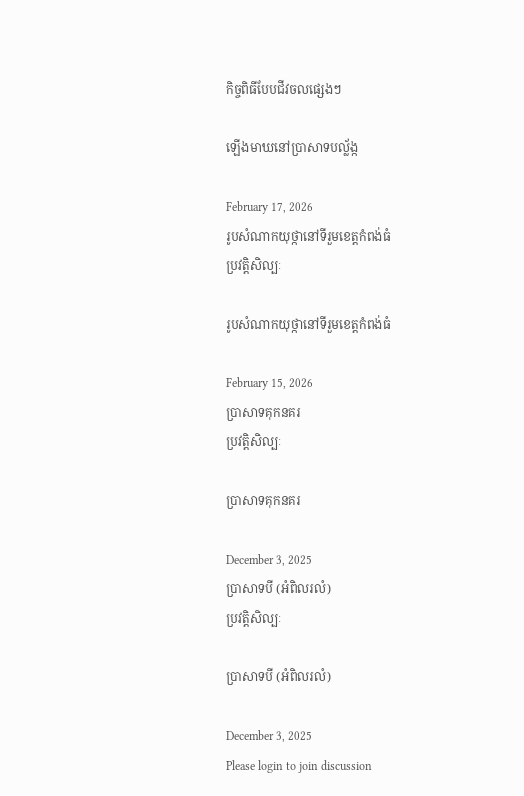កិច្ចពិធីបែបជីវចលផ្សេងៗ

ឡើងមាឃនៅប្រាសាទបល្ល័ង្ក

February 17, 2026
រូបសំណាកយុថ្កានៅទីរួមខេត្តកំពង់ធំ
ប្រវត្តិសិល្បៈ

រូបសំណាកយុថ្កានៅទីរួមខេត្តកំពង់ធំ

February 15, 2026
ប្រាសាទគុកនគរ
ប្រវត្តិសិល្បៈ

ប្រាសាទគុកនគរ

December 3, 2025
ប្រាសាទបី (អំពិលរលំ)
ប្រវត្តិសិល្បៈ

ប្រាសាទបី (អំពិលរលំ)

December 3, 2025
Please login to join discussion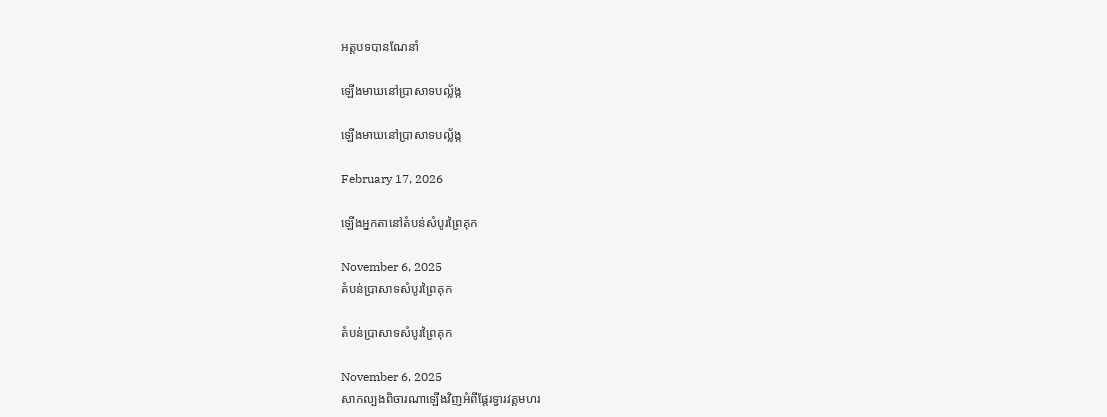អត្តបទបានណែនាំ

ឡើងមាឃនៅប្រាសាទបល្ល័ង្ក

ឡើងមាឃនៅប្រាសាទបល្ល័ង្ក

February 17, 2026

ឡើងអ្នកតានៅតំបន់សំបូរព្រៃគុក

November 6, 2025
តំបន់ប្រាសាទសំបូរព្រៃគុក

តំបន់ប្រាសាទសំបូរព្រៃគុក

November 6, 2025
សាកល្បងពិចារណាឡើងវិញអំពីផ្តែរទ្វារវត្តមហរ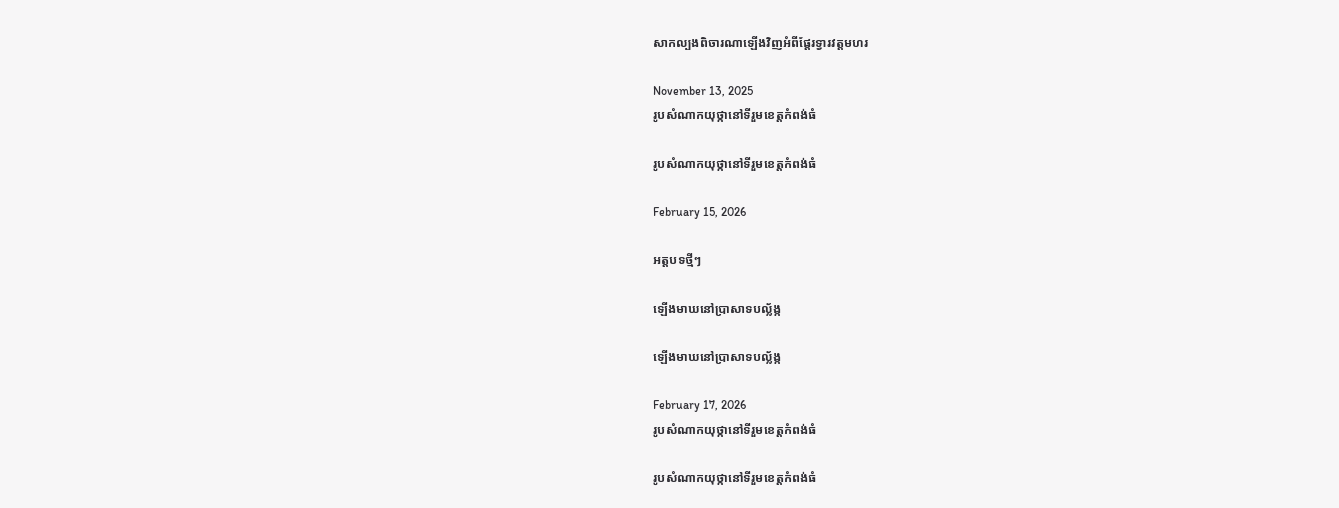សាកល្បងពិចារណាឡើងវិញអំពីផ្តែរទ្វារវត្តមហរ

November 13, 2025
រូបសំណាកយុថ្កានៅទីរួមខេត្តកំពង់ធំ

រូបសំណាកយុថ្កានៅទីរួមខេត្តកំពង់ធំ

February 15, 2026

អត្តបទថ្មីៗ

ឡើងមាឃនៅប្រាសាទបល្ល័ង្ក

ឡើងមាឃនៅប្រាសាទបល្ល័ង្ក

February 17, 2026
រូបសំណាកយុថ្កានៅទីរួមខេត្តកំពង់ធំ

រូបសំណាកយុថ្កានៅទីរួមខេត្តកំពង់ធំ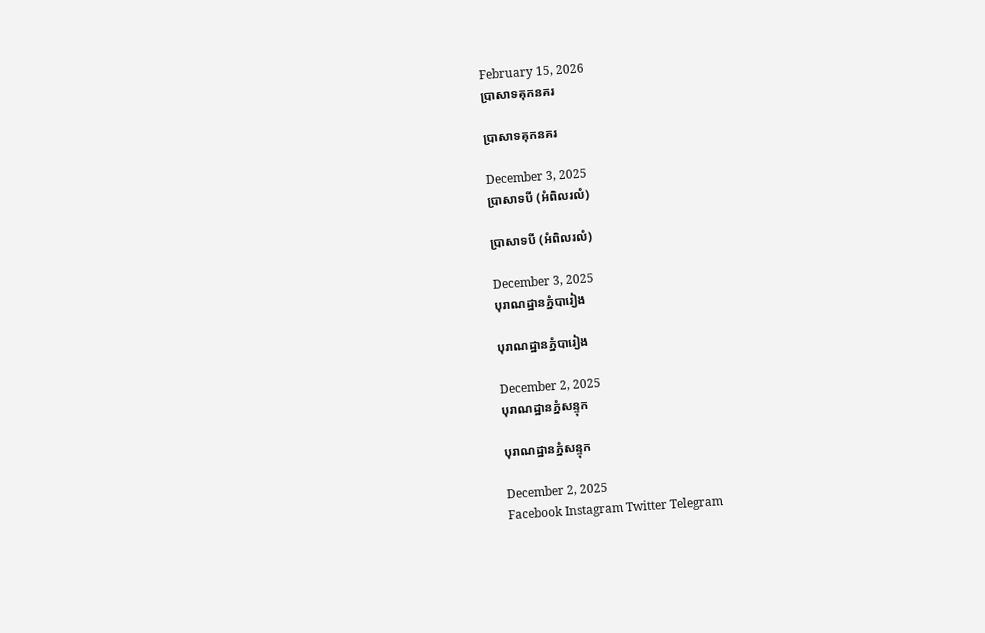February 15, 2026
ប្រាសាទគុកនគរ

ប្រាសាទគុកនគរ

December 3, 2025
ប្រាសាទបី (អំពិលរលំ)

ប្រាសាទបី (អំពិលរលំ)

December 3, 2025
បុរាណដ្ឋានភ្នំបារៀង

បុរាណដ្ឋានភ្នំបារៀង

December 2, 2025
បុរាណដ្ឋានភ្នំសន្ទុក

បុរាណដ្ឋានភ្នំសន្ទុក

December 2, 2025
Facebook Instagram Twitter Telegram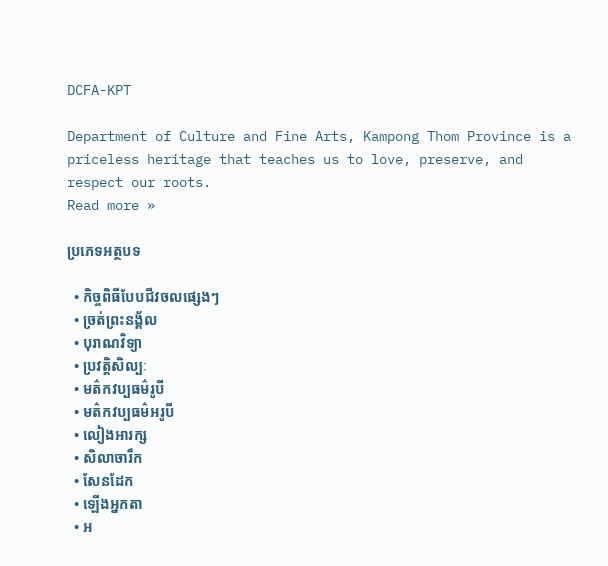DCFA-KPT

Department of Culture and Fine Arts, Kampong Thom Province is a priceless heritage that teaches us to love, preserve, and respect our roots.
Read more »

ប្រភេទអត្ថបទ

  • កិច្ចពិធីបែបជីវចលផ្សេងៗ
  • ច្រត់ព្រះនង្គ័ល
  • បុរាណវិទ្យា
  • ប្រវត្តិសិល្បៈ
  • មត៌កវប្បធម៌រូបី
  • មត៌កវប្បធម៌អរូបី
  • លៀងអារក្ស
  • សិលាចារឹក
  • សែនដែក
  • ឡើងអ្នកតា
  • អ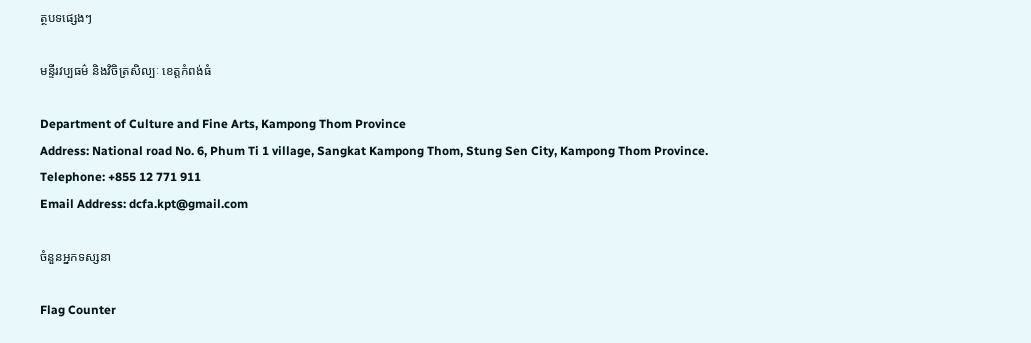ត្ថបទផ្សេងៗ

មន្ទីរវប្បធម៌ និងវិចិត្រសិល្បៈ ខេត្តកំពង់ធំ

Department of Culture and Fine Arts, Kampong Thom Province
Address: National road No. 6, Phum Ti 1 village, Sangkat Kampong Thom, Stung Sen City, Kampong Thom Province.
Telephone: +855 12 771 911
Email Address: dcfa.kpt@gmail.com

ចំនួនអ្នកទស្សនា

Flag Counter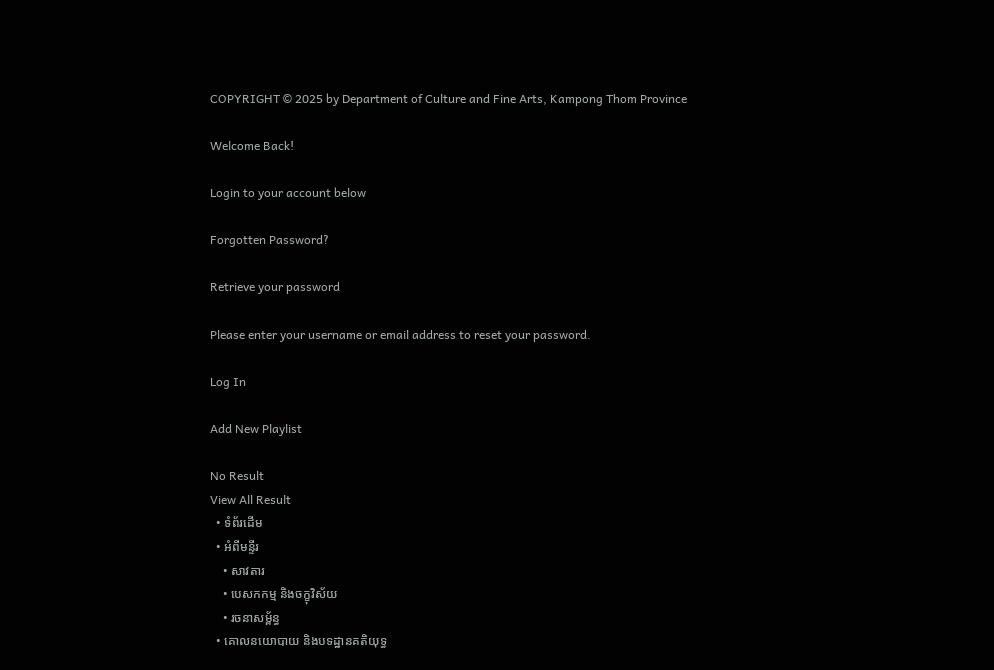COPYRIGHT © 2025 by Department of Culture and Fine Arts, Kampong Thom Province

Welcome Back!

Login to your account below

Forgotten Password?

Retrieve your password

Please enter your username or email address to reset your password.

Log In

Add New Playlist

No Result
View All Result
  • ទំព័រដើម
  • អំពីមន្ទីរ
    • សាវតារ
    • បេសកកម្ម និងចក្ខុវិស័យ
    • រចនាសម្ព័ន្ធ
  • គោលនយោបាយ និងបទដ្ឋានគតិយុទ្ធ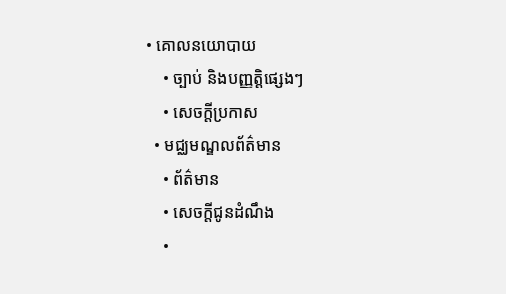• គោលនយោបាយ
    • ច្បាប់ និងបញ្ញត្តិផ្សេងៗ
    • សេចក្តីប្រកាស
  • មជ្ឈមណ្ឌលព័ត៌មាន
    • ព័ត៌មាន
    • សេចក្តីជូនដំណឹង
    •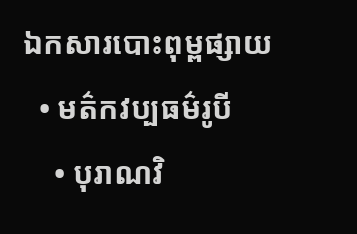ឯកសារបោះពុម្ពផ្សាយ
  • មត៌កវប្បធម៌រូបី
    • បុរាណវិ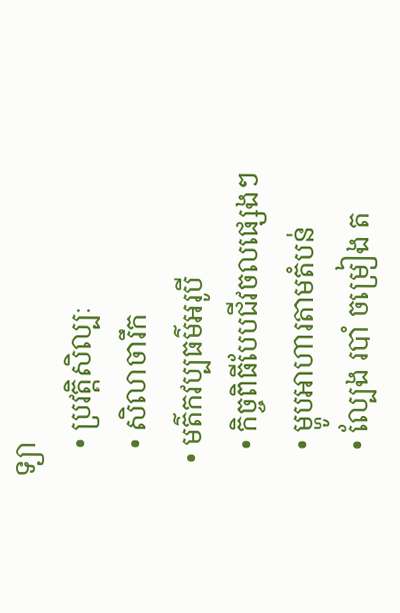ទ្យា
    • ប្រវត្តិសិល្បៈ
    • សិលាចារឹក
  • មត៌កវប្បធម៌អរូបី
    • កិច្ចពិធីបែបជីវចលផ្សេងៗ
    • ម្ហូបអាហារតាមតំបន់
    • ល្បែង របាំ ចម្រៀង ត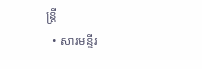ន្រ្តី
  • សារមន្ទីរ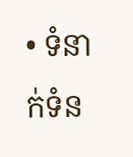• ទំនាក់ទំន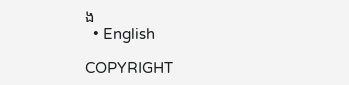ង
  • English

COPYRIGHT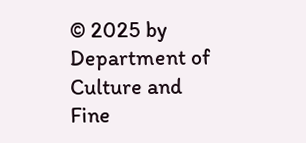© 2025 by Department of Culture and Fine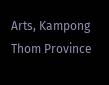Arts, Kampong Thom Province